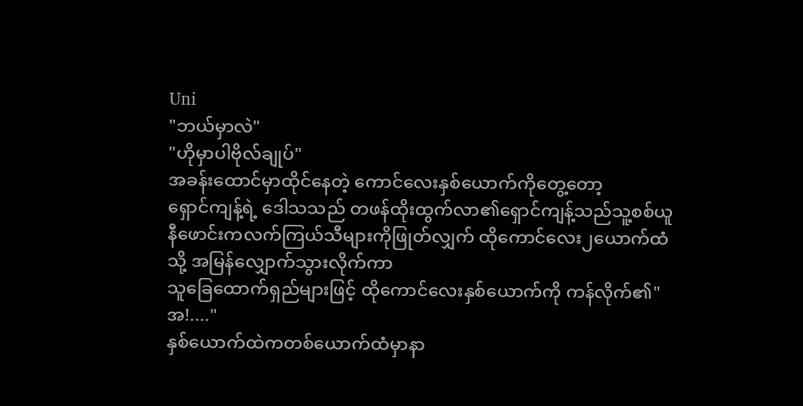Uni
"ဘယ်မှာလဲ"
"ဟိုမှာပါဗိုလ်ချုပ်"
အခန်းထောင်မှာထိုင်နေတဲ့ ကောင်လေးနှစ်ယောက်ကိုတွေ့တော့
ရှောင်ကျန့်ရဲ့ ဒေါသသည် တဖန်ထိုးထွက်လာ၏ရှောင်ကျန့်သည်သူ့စစ်ယူနီဖောင်းကလက်ကြယ်သီများကိုဖြုတ်လျှက် ထိုကောင်လေး၂ယောက်ထံသို့ အမြန်လျှောက်သွားလိုက်ကာ
သူခြေထောက်ရှည်များဖြင့် ထိုကောင်လေးနှစ်ယောက်ကို ကန်လိုက်၏"အ!...."
နှစ်ယောက်ထဲကတစ်ယောက်ထံမှာနာ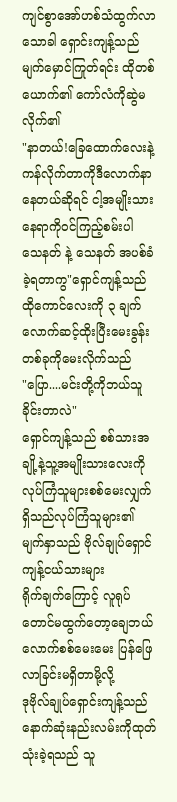ကျင်စွာအော်ဟစ်သံထွက်လာသောခါ ရှောင်းကျန့်သည် မျက်မှောင်ကြုတ်ရင်း ထိုတစ်ယောက်၏ ကော်လံကိုဆွဲမလိုက်၏
"နာတယ်!ခြေထောက်လေးနဲ့ကန်လိုက်တာကိုဒီလောက်နာနေတယ်ဆိုရင် ငါ့အမျိုးသားနေရာကိုဝင်ကြည့်စမ်းပါ
သေနတ် နဲ့ သေနတ် အပစ်ခံခဲ့ရတာကွ"ရှောင်ကျန့်သည်ထိုကောင်လေးကို ၃ ချက်လောက်ဆင့်ထိုးပြီးမေးခွန်းတစ်ခုကိုမေးလိုက်သည်
"ပြော....မင်းတို့ကိုဘယ်သူခိုင်းတာလဲ"
ရှောင်ကျန့်သည် စစ်သားအချို့နဲ့သူ့အမျိုးသားလေးကို
လုပ်ကြံသူများစစ်မေးလျှက်ရှိသည်လုပ်ကြံသူများ၏ မျက်နှာသည် ဗိုလ်ချုပ်ရှောင်ကျန့်ငယ်သားများ
ရိုက်ချက်ကြောင့် လူရုပ်တောင်မထွက်တော့ချေဘယ်လောက်စစ်မေးမေး ပြန်ဖြေလာခြင်းမရှိတာမို့လို့
ဒုဗိုလ်ချုပ်ရှောင်းကျန့်သည် နောက်ဆုံးနည်းလမ်းကိုထုတ်သုံးခဲ့ရသည် သူ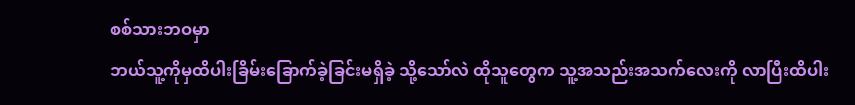စစ်သားဘဝမှာ
ဘယ်သူ့ကိုမှထိပါးခြိမ်းခြောက်ခဲ့ခြင်းမရှိခဲ့ သို့သော်လဲ ထိုသူတွေက သူ့အသည်းအသက်လေးကို လာပြီးထိပါး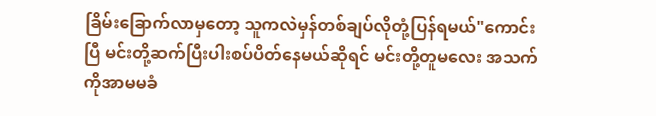ခြိမ်းခြောက်လာမှတော့ သူကလဲမှန်တစ်ချပ်လိုတုံ့ပြန်ရမယ်"ကောင်းပြီ မင်းတို့ဆက်ပြီးပါးစပ်ပိတ်နေမယ်ဆိုရင် မင်းတို့တူမလေး အသက်ကိုအာမမခံ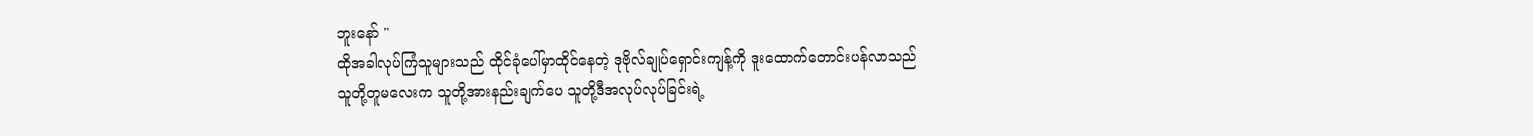ဘူးနော် "
ထိုအခါလုပ်ကြံသူများသည် ထိုင်ခုံပေါ်မှာထိုင်နေတဲ့ ဒုဗိုလ်ချုပ်ရှောင်းကျန့်ကို ဒူးထောက်တောင်းပန်လာသည်
သူတို့တူမလေးက သူတို့အားနည်းချက်ပေ သူတို့ဒီအလုပ်လုပ်ခြင်းရဲ့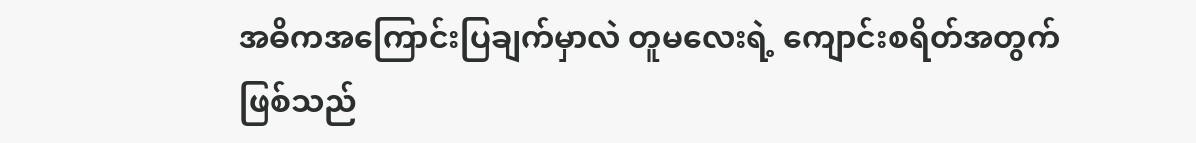အဓိကအကြောင်းပြချက်မှာလဲ တူမလေးရဲ့ ကျောင်းစရိတ်အတွက်ဖြစ်သည်